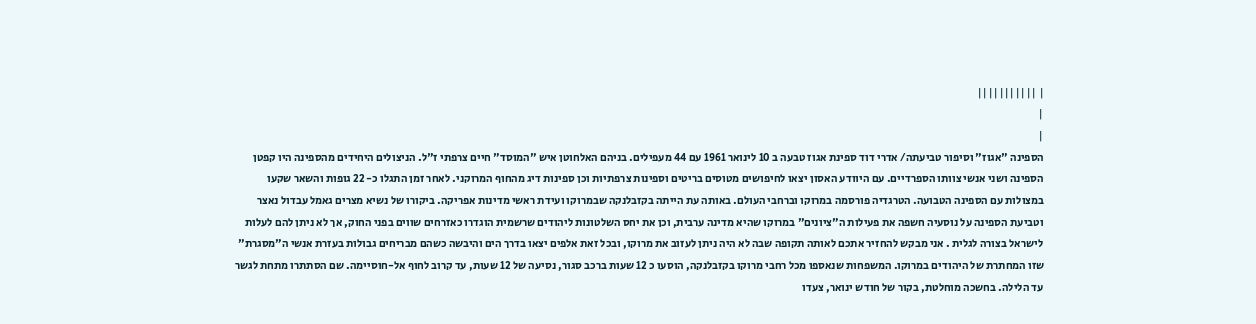| |||||||||||
|
|
הספינה "אגוז" וסיפור טביעתה/ אדרי דוד ספינת אגוז טבעה ב 10 לינואר 1961 עם 44 מעפילים. בניהם האלחוטן איש "המוסד" חיים צרפתי ז"ל. הניצולים היחידים מהספינה היו קפטן הספינה ושני אנשי צוותו הספרדיים. עם היוודע האסון יצאו לחיפושים מטוסים בריטים וספינות צרפתיות וכן ספינות דיג מהחוף המרוקני. לאחר זמן התגלו כ- 22 גופות והשאר שקעו במצולות עם הספינה הטבועה. הטרגדיה פורסמה במרוקו וברחבי העולם. באותה עת הייתה בקזבלנקה שבמרוקו ועידת ראשי מדינות אפריקה. ביקורו של נשיא מצרים גאמל עבדול נאצר וטביעת הספינה על נוסעיה חשפה את פעילות ה"ציונים" במרוקו שהיא מדינה ערבית, וכן את יחס השלטונות ליהודים שרשמית הוגדרו כאזרחים שווים בפני החוק, אך לא ניתן להם לעלות לישראל בצורה לגלית . אני מבקש להחזיר אתכם לאותה תקופה שבה לא היה ניתן לעזוב את מרוקו, ובכל זאת אלפים יצאו בדרך הים והיבשה כשהם מבריחים גבולות בעזרת אנשי ה"מסגרת" שזו המחתרת של היהודים במרוקו. המשפחות שנאספו מכל רחבי מרוקו בקזבלנקה, הוסעו כ 12 שעות ברכב סגור, נסיעה של 12 שעות, עד קרוב לחוף אל-חוסיימה. שם הסתתרו מתחת לגשר עד הלילה. בחשכה מוחלטת, בקור של חודש ינואר, צעדו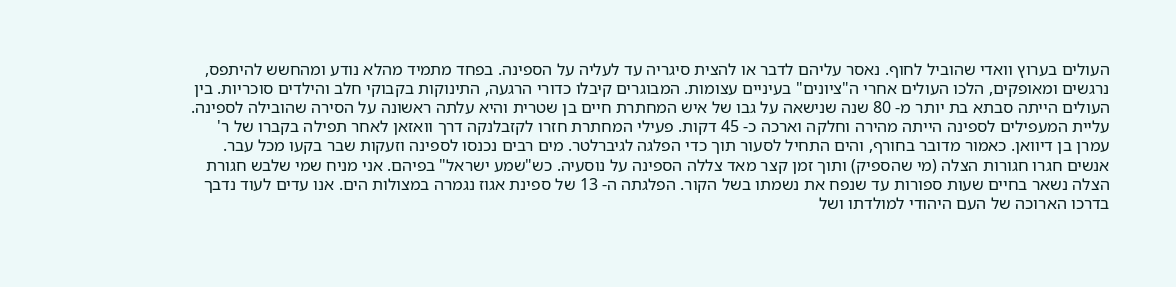העולים בערוץ וואדי שהוביל לחוף. נאסר עליהם לדבר או להצית סיגריה עד לעליה על הספינה. בפחד מתמיד מהלא נודע ומהחשש להיתפס, נרגשים ומאופקים, הלכו העולים אחרי ה"ציונים" בעיניים עצומות. המבוגרים קיבלו כדורי הרגעה, התינוקות בקבוקי חלב והילדים סוכריות. בין העולים הייתה סבתא בת יותר מ- 80 שנה שנישאה על גבו של איש המחתרת חיים בן שטרית והיא עלתה ראשונה על הסירה שהובילה לספינה. עליית המעפילים לספינה הייתה מהירה וחלקה וארכה כ- 45 דקות. פעילי המחתרת חזרו לקזבלנקה דרך וואזאן לאחר תפילה בקברו של ר' עמרן בן דיוואן. כאמור מדובר בחורף, והים התחיל לסעור תוך כדי הפלגה לגיברלטר. מים רבים נכנסו לספינה וזעקות שבר בקעו מכל עבר. אנשים חגרו חגורות הצלה (מי שהספיק) ותוך זמן קצר מאד צללה הספינה על נוסעיה. כש"שמע ישראל" בפיהם. אני מניח שמי שלבש חגורת הצלה נשאר בחיים שעות ספורות עד שנפח את נשמתו בשל הקור. הפלגתה ה- 13 של ספינת אגוז נגמרה במצולות הים. אנו עדים לעוד נדבך בדרכו הארוכה של העם היהודי למולדתו ושל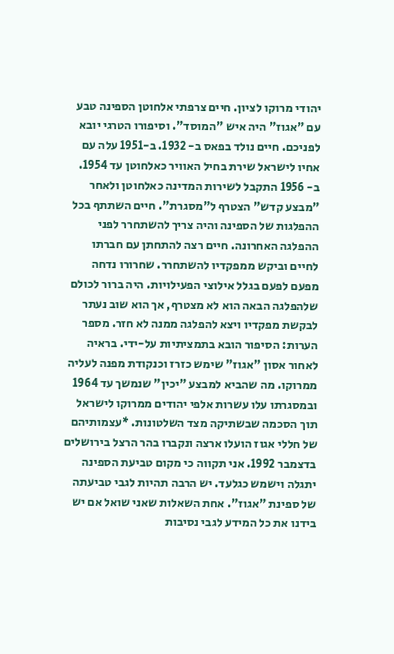יהודי מרוקו לציון. חיים צרפתי אלחוטן הספינה טבע עם "אגוז" היה איש "המוסד". וסיפורו הטרגי יובא לפניכם. חיים נולד בפאס ב- 1932. ב-1951 עלה עם אחיו לישראל שירת בחיל האוויר כאלחוטן עד 1954. ב- 1956 התקבל לשירות המדינה כאלחוטן ולאחר "מבצע קדש" הצטרף ל"מסגרת". חיים השתתף בכל ההפלגות של הספינה והיה צריך להשתחרר לפני ההפלגה האחרונה. חיים רצה להתחתן עם חברתו לחיים וביקש ממפקדיו להשתחרר. שחרורו נדחה מפעם לפעם בגלל אילוצי הפעילויות. היה ברור לכולם שלהפלגה הבאה הוא לא מצטרף, אך הוא שוב נעתר לבקשת מפקדיו ויצא להפלגה ממנה לא חזר. מספר הערות: הסיפור הובא בתמציתיות על-ידי. בראיה לאחור אסון "אגוז" שימש כזרז וכנקודת מפנה לעליה ממרוקו. מה שהביא למבצע "יכין" שנמשך עד 1964 ובמסגרתו עלו עשרות אלפי יהודים ממרוקו לישראל תוך הסכמה שבשתיקה מצד השלטונות. *עצמותיהם של חללי אגוז הועלו ארצה ונקברו בהר הרצל בירושלים בדצמבר 1992. אני תקווה כי מקום טביעת הספינה יתגלה וישמש כגלעד. יש הרבה תהיות לגבי טביעתה של ספינת "אגוז". אחת השאלות שאני שואל אם יש בידנו את כל המידע לגבי נסיבות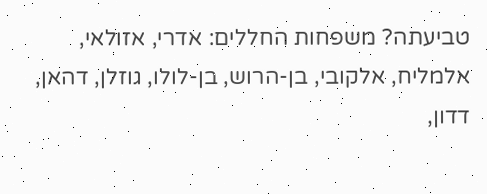טביעתה? משפחות החללים: אדרי, אזולאי, אלמליח, אלקובי, בן-הרוש, בן-לולו, גוזלן, דהאן, דדון,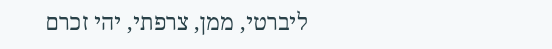ליברטי, ממן, צרפתי, יהי זכרם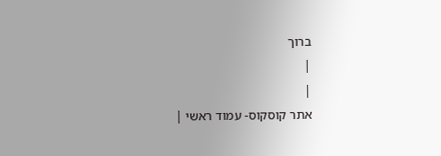ברוך
|
|
אתר קוסקוס- עמוד ראשי |